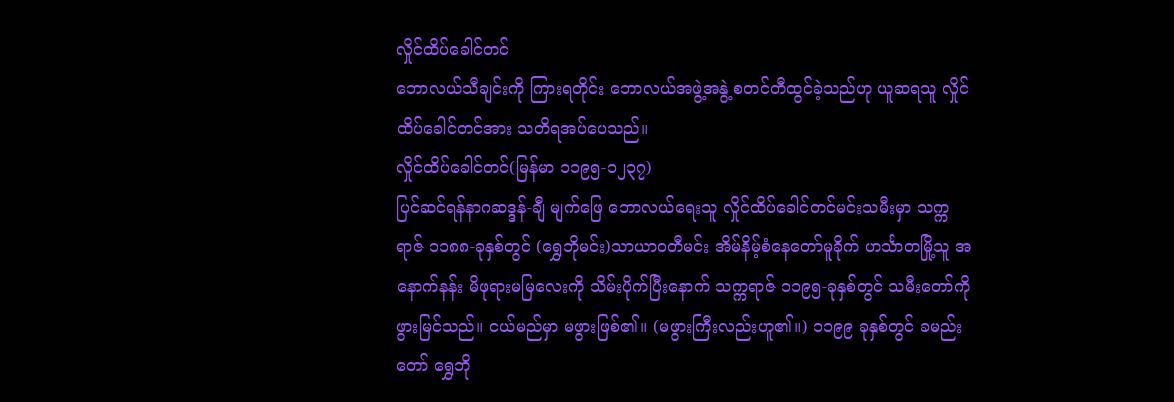လှိုင်ထိပ်ခေါင်တင်
ဘောလယ်သီချင်းကို ကြားရတိုင်း ဘောလယ်အဖွဲ့အနွဲ့ စတင်တီထွင်ခဲ့သည်ဟု ယူဆရသူ လှိုင်ထိပ်ခေါင်တင်အား သတိရအပ်ပေသည်။
လှိုင်ထိပ်ခေါင်တင်(မြန်မာ ၁၁၉၅-၁၂၃၇)
ပြင်ဆင်ရန်နာဂဆဒ္ဒန်-ချီ မျက်ဖြေ ဘောလယ်ရေးသူ လှိုင်ထိပ်ခေါင်တင်မင်းသမီးမှာ သက္ကရာဇ် ၁၁၈၈-ခုနှစ်တွင် (ရွှေဘိုမင်း)သာယာဝတီမင်း အိမ်နိမ့်စံနေတော်မူခိုက် ဟင်္သာတမြို့သူ အနောက်နန်း မိဖုရားမမြလေးကို သိမ်းပိုက်ပြီးနောက် သက္ကရာဇ် ၁၁၉၅-ခုနှစ်တွင် သမီးတော်ကို ဖွားမြင်သည်။ ငယ်မည်မှာ မဖွားဖြစ်၏။ (မဖွားကြီးလည်းဟူ၏။) ၁၁၉၉ ခုနှစ်တွင် ခမည်းတော် ရွှေဘို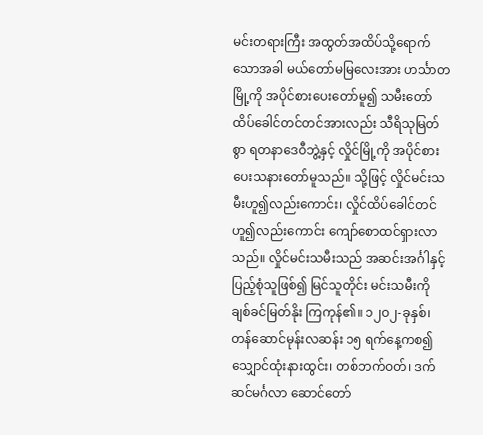မင်းတရားကြီး အထွတ်အထိပ်သို့ရောက်သောအခါ မယ်တော်မမြလေးအား ဟင်္သာတမြို့ကို အပိုင်စားပေးတော်မူ၍ သမီးတော် ထိပ်ခေါင်တင်တင်အားလည်း သီရိသုမြတ်စွာ ရတနာဒေဝီဘွဲ့နှင့် လှိုင်မြို့ကို အပိုင်စားပေးသနားတော်မူသည်။ သို့ဖြင့် လှိုင်မင်းသမီးဟူ၍လည်းကောင်း၊ လှိုင်ထိပ်ခေါင်တင် ဟူ၍လည်းကောင်း ကျော်စောထင်ရှားလာသည်။ လှိုင်မင်းသမီးသည် အဆင်းအင်္ဂါနှင့် ပြည့်စုံသူဖြစ်၍ မြင်သူတိုင်း မင်းသမီးကို ချစ်ခင်မြတ်နိုး ကြကုန်၏။ ၁၂ဝ၂-ခုနှစ်၊ တန်ဆောင်မုန်းလဆန်း ၁၅ ရက်နေ့ကစ၍ သျှောင်ထုံးနားထွင်း၊ တစ်ဘက်ဝတ်၊ ဒက်ဆင်မင်္ဂလာ ဆောင်တော်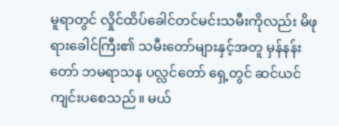မူရာတွင် လှိုင်ထိပ်ခေါင်တင်မင်းသမီးကိုလည်း မိဖုရားခေါင်ကြီး၏ သမီးတော်များနှင့်အတူ မှန်နန်းတော် ဘမရာသန ပလ္လင်တော် ရှေ့တွင် ဆင်ယင်ကျင်းပစေသည်။ မယ်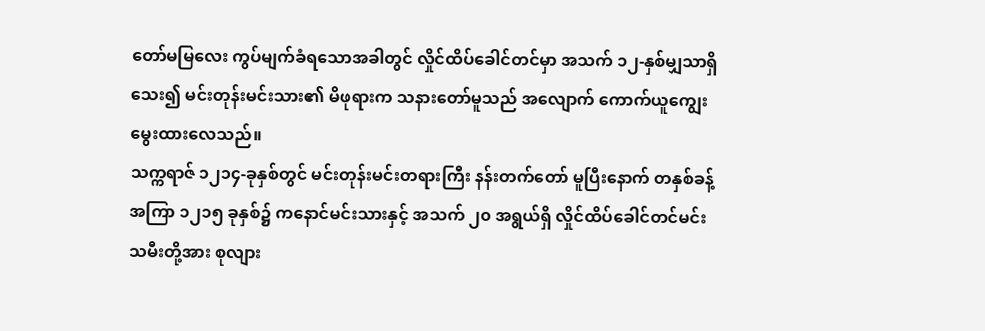တော်မမြလေး ကွပ်မျက်ခံရသောအခါတွင် လှိုင်ထိပ်ခေါင်တင်မှာ အသက် ၁၂-နှစ်မျှသာရှိသေး၍ မင်းတုန်းမင်းသား၏ မိဖုရားက သနားတော်မူသည် အလျောက် ကောက်ယူကျွေးမွေးထားလေသည်။
သက္ကရာဇ် ၁၂၁၄-ခုနှစ်တွင် မင်းတုန်းမင်းတရားကြီး နန်းတက်တော် မူပြီးနောက် တနှစ်ခန့်အကြာ ၁၂၁၅ ခုနှစ်၌ ကနောင်မင်းသားနှင့် အသက် ၂၀ အရွယ်ရှိ လှိုင်ထိပ်ခေါင်တင်မင်းသမီးတို့အား စုလျား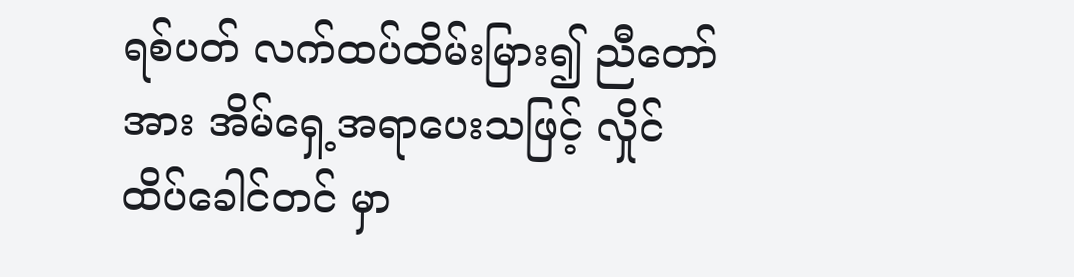ရစ်ပတ် လက်ထပ်ထိမ်းမြား၍ ညီတော်အား အိမ်ရှေ့အရာပေးသဖြင့် လှိုင်ထိပ်ခေါင်တင် မှာ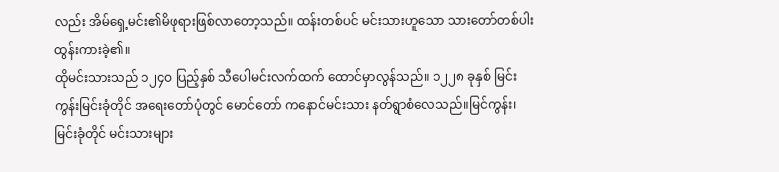လည်း အိမ်ရှေ့မင်း၏မိဖုရားဖြစ်လာတော့သည်။ ထန်းတစ်ပင် မင်းသားဟူသော သားတော်တစ်ပါး ထွန်းကားခဲ့၏။
ထိုမင်းသားသည် ၁၂၄ဝ ပြည့်နှစ် သီပေါမင်းလက်ထက် ထောင်မှာလွန်သည်။ ၁၂၂၈ ခုနှစ် မြင်းကွန်းမြင်းခုံတိုင် အရေးတော်ပုံတွင် မောင်တော် ကနောင်မင်းသား နတ်ရွာစံလေသည်။မြင်ကွန်း၊ မြင်းခုံတိုင် မင်းသားများ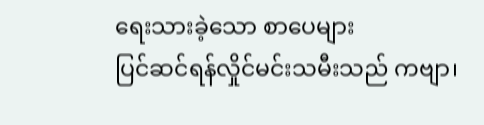ရေးသားခဲ့သော စာပေများ
ပြင်ဆင်ရန်လှိုင်မင်းသမီးသည် ကဗျာ၊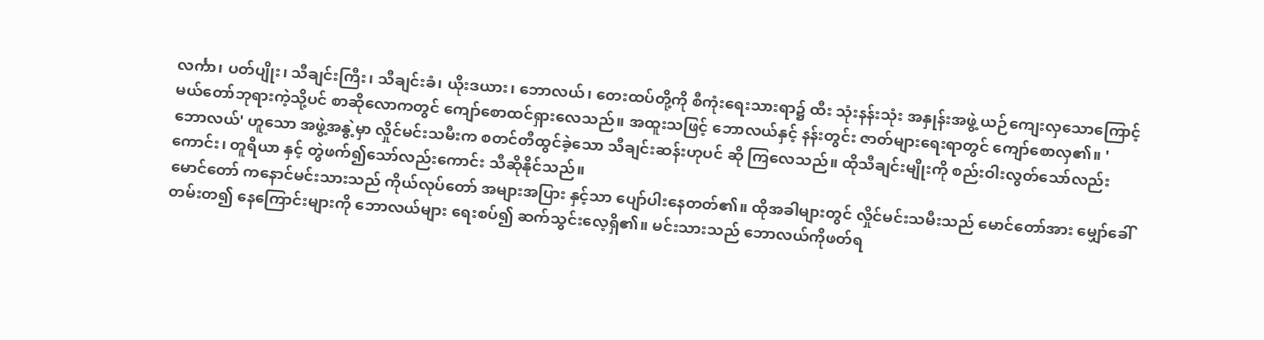လင်္ကာ၊ ပတ်ပျိုး၊ သီချင်းကြီး၊ သီချင်းခံ၊ ယိုးဒယား၊ ဘောလယ်၊ တေးထပ်တို့ကို စီကုံးရေးသားရာ၌ ထီး သုံးနန်းသုံး အနှုန်းအဖွဲ့ ယဉ်ကျေးလှသောကြောင့် မယ်တော်ဘုရားကဲ့သို့ပင် စာဆိုလောကတွင် ကျော်စောထင်ရှားလေသည်။ အထူးသဖြင့် ဘောလယ်နှင့် နန်းတွင်း ဇာတ်များရေးရာတွင် ကျော်စောလှ၏။ 'ဘောလယ်' ဟူသော အဖွဲ့အနွဲ့မှာ လှိုင်မင်းသမီးက စတင်တီထွင်ခဲ့သော သီချင်းဆန်းဟုပင် ဆို ကြလေသည်။ ထိုသီချင်းမျိုးကို စည်းဝါးလွတ်သော်လည်းကောင်း၊ တူရိယာ နှင့် တွဲဖက်၍သော်လည်းကောင်း သီဆိုနိုင်သည်။
မောင်တော် ကနောင်မင်းသားသည် ကိုယ်လုပ်တော် အများအပြား နှင့်သာ ပျော်ပါးနေတတ်၏။ ထိုအခါများတွင် လှိုင်မင်းသမီးသည် မောင်တော်အား မျှော်ခေါ်တမ်းတ၍ နေကြောင်းများကို ဘောလယ်များ ရေးစပ်၍ ဆက်သွင်းလေ့ရှိ၏။ မင်းသားသည် ဘောလယ်ကိုဖတ်ရ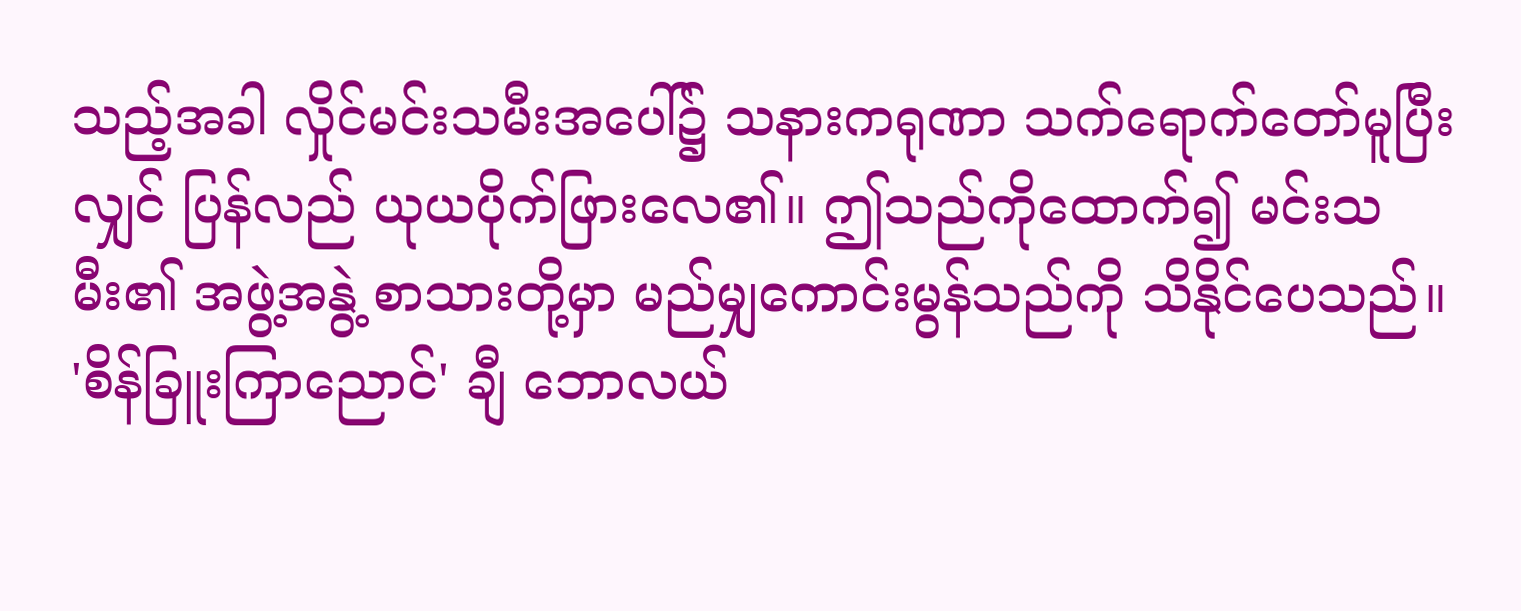သည့်အခါ လှိုင်မင်းသမီးအပေါ်၌ သနားကရုဏာ သက်ရောက်တော်မူပြီးလျှင် ပြန်လည် ယုယပိုက်ဖြားလေ၏။ ဤသည်ကိုထောက်၍ မင်းသမီး၏ အဖွဲ့အနွဲ့ စာသားတို့မှာ မည်မျှကောင်းမွန်သည်ကို သိနိုင်ပေသည်။ 'စိန်ခြူးကြာညောင်' ချီ ဘောလယ်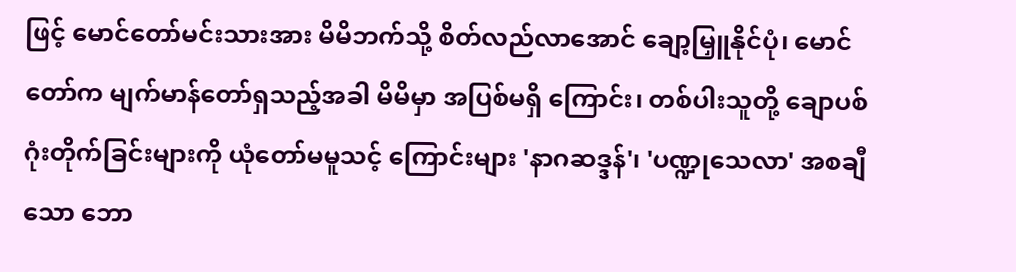ဖြင့် မောင်တော်မင်းသားအား မိမိဘက်သို့ စိတ်လည်လာအောင် ချော့မြှူနိုင်ပုံ၊ မောင်တော်က မျက်မာန်တော်ရှသည့်အခါ မိမိမှာ အပြစ်မရှိ ကြောင်း၊ တစ်ပါးသူတို့ ချောပစ်ဂုံးတိုက်ခြင်းများကို ယုံတော်မမူသင့် ကြောင်းများ 'နာဂဆဒ္ဒန်'၊ 'ပဏ္ဍုသေလာ' အစချီသော ဘော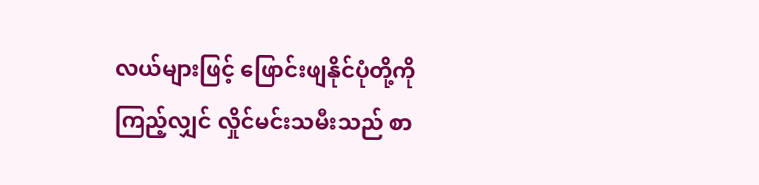လယ်များဖြင့် ဖြောင်းဖျနိုင်ပုံတို့ကိုကြည့်လျှင် လှိုင်မင်းသမီးသည် စာ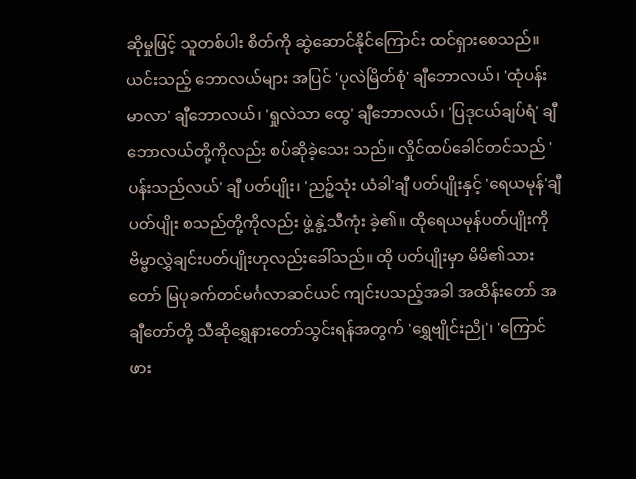ဆိုမှုဖြင့် သူတစ်ပါး စိတ်ကို ဆွဲဆောင်နိုင်ကြောင်း ထင်ရှားစေသည်။ ယင်းသည့် ဘောလယ်များ အပြင် 'ပုလဲမြိတ်စုံ' ချီဘောလယ်၊ 'ထုံပန်းမာလာ' ချီဘောလယ်၊ 'ရှုလဲသာ ထွေ' ချီဘောလယ်၊ 'ပြဒုငယ်ချပ်ရံ' ချီဘောလယ်တို့ကိုလည်း စပ်ဆိုခဲ့သေး သည်။ လှိုင်ထပ်ခေါင်တင်သည် 'ပန်းသည်လယ်' ချီ ပတ်ပျိုး၊ 'ညဉ့်သုံး ယံခါ'ချီ ပတ်ပျိုးနှင့် 'ရေယမုန်'ချီ ပတ်ပျိုး စသည်တို့ကိုလည်း ဖွဲ့နွဲ့သီကုံး ခဲ့၏။ ထိုရေယမုန်ပတ်ပျိုးကို ဗိမ္ဗာလွှဲချင်းပတ်ပျိုးဟုလည်းခေါ်သည်။ ထို ပတ်ပျိုးမှာ မိမိ၏သားတော် မြပုခက်တင်မင်္ဂလာဆင်ယင် ကျင်းပသည့်အခါ အထိန်းတော် အချီတော်တို့ သီဆိုရွှေနားတော်သွင်းရန်အတွက် 'ရွှေဗျိုင်းညို'၊ 'ကြောင်ဖား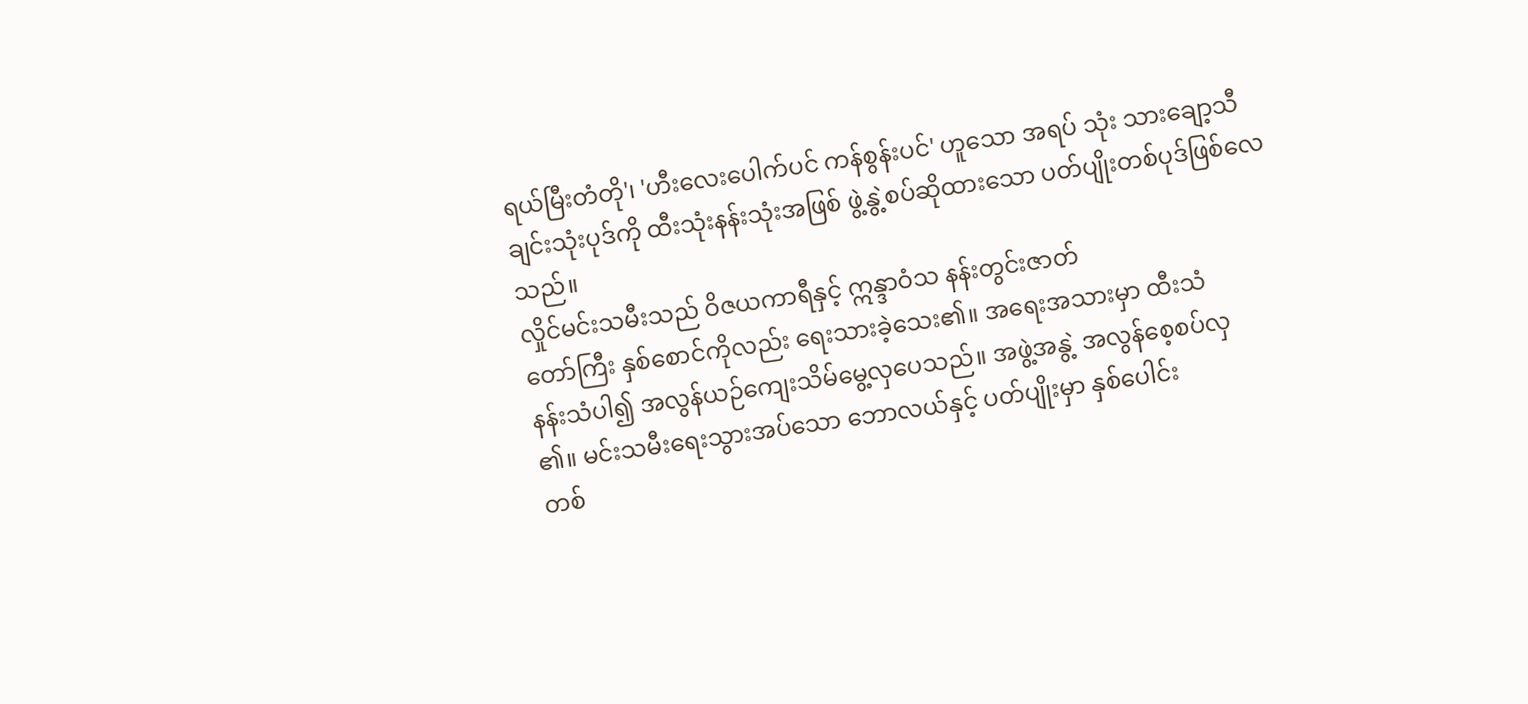ရယ်မြီးတံတို'၊ 'ဟီးလေးပေါက်ပင် ကန်စွန်းပင်' ဟူသော အရပ် သုံး သားချော့သီချင်းသုံးပုဒ်ကို ထီးသုံးနန်းသုံးအဖြစ် ဖွဲ့နွဲ့စပ်ဆိုထားသော ပတ်ပျိုးတစ်ပုဒ်ဖြစ်လေသည်။
လှိုင်မင်းသမီးသည် ဝိဇယကာရီနှင့် ဣန္ဒာဝံသ နန်းတွင်းဇာတ်
တော်ကြီး နှစ်စောင်ကိုလည်း ရေးသားခဲ့သေး၏။ အရေးအသားမှာ ထီးသံ
နန်းသံပါ၍ အလွန်ယဉ်ကျေးသိမ်မွေ့လှပေသည်။ အဖွဲ့အနွဲ့ အလွန်စေ့စပ်လှ
၏။ မင်းသမီးရေးသွားအပ်သော ဘောလယ်နှင့် ပတ်ပျိုးမှာ နှစ်ပေါင်း
တစ်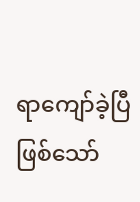ရာကျော်ခဲ့ပြီဖြစ်သော်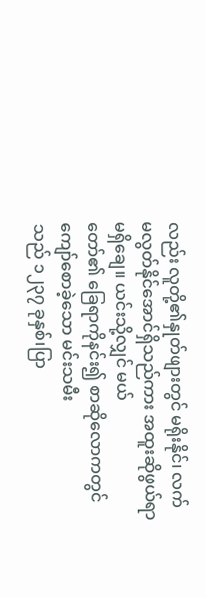လည်း လူတို့၏နှုတ်ဖျားတွင် မရိုးနိုင်၊ လက်
မလွတ်နိုင်အောင်ရှိသည်ကား အထူးဆိုဖွယ်ရာမရှိချေ။ ယင်းသို့လျှင် မယ်
တော်၏ ခြေရာကိုနင်း၍ စာဆိုလောကတွင် ကျော်စောခဲ့သော မင်းသမီး
သည် ၁၂၃၇ ခုနှစ်၊ပြာ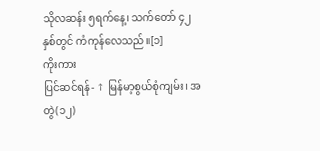သိုလဆန်း ၅ရက်နေ့၊ သက်တော် ၄၂ နှစ်တွင် ကံကုန်လေသည်။[၁]
ကိုးကား
ပြင်ဆင်ရန်- ↑ မြန်မာ့စွယ်စုံကျမ်း၊ အတွဲ(၁၂)